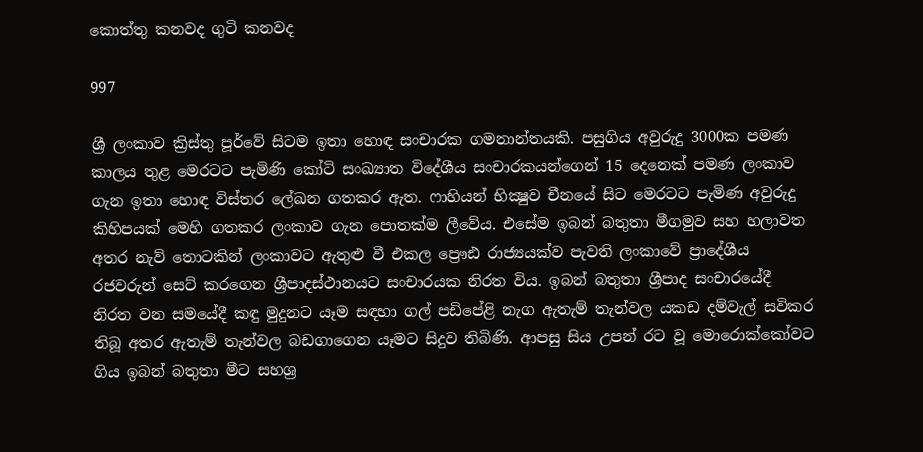කොත්තු කනවද ගුටි කනවද

997

ශ්‍රී ලංකාව ක්‍රිස්තු පූර්වේ සිටම ඉතා හොඳ සංචාරක ගමනාන්තයකි. පසුගිය අවුරුදු 3000ක පමණ කාලය තුළ මෙරටට පැමිණි කෝටි සංඛ්‍යාත විදේශීය සංචාරකයන්ගෙන් 15 දෙනෙක් පමණ ලංකාව ගැන ඉතා හොඳ විස්තර ලේඛන ගතකර ඇත. ෆාහියන් භික්‍ෂුව චීනයේ සිට මෙරටට පැමිණ අවුරුදු කිහිපයක් මෙහි ගතකර ලංකාව ගැන පොතක්ම ලීවේය. එසේම ඉබන් බතුතා මීගමුව සහ හලාවත අතර නැව් තොටකින් ලංකාවට ඇතුළු වී එකල ප්‍රෞඪ රාජ්‍යයක්ව පැවති ලංකාවේ ප්‍රාදේශීය රජවරුන් සෙට් කරගෙන ශ්‍රීපාදස්ථානයට සංචාරයක නිරත විය. ඉබන් බතුතා ශ්‍රීපාද සංචාරයේදී නිරත වන සමයේදී කඳු මුදුනට යෑම සඳහා ගල් පඩිපේළි නැග ඇතැම් තැන්වල යකඩ දම්වැල් සවිකර තිබූ අතර ඇතැම් තැන්වල බඩගාගෙන යෑමට සිදුව තිබිණි. ආපසු සිය උපන් රට වූ මොරොක්කෝවට ගිය ඉබන් බතුතා මීට සහශ්‍ර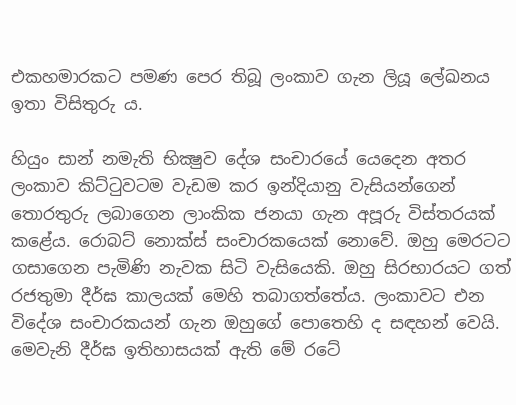එකහමාරකට පමණ පෙර තිබූ ලංකාව ගැන ලියූ ලේඛනය ඉතා විසිතුරු ය.

හියුං සාන් නමැති භික්‍ෂුව දේශ සංචාරයේ යෙදෙන අතර ලංකාව කිට්ටුවටම වැඩම කර ඉන්දියානු වැසියන්ගෙන් තොරතුරු ලබාගෙන ලාංකික ජනයා ගැන අපූරු විස්තරයක් කළේය. රොබට් නොක්ස් සංචාරකයෙක් නොවේ. ඔහු මෙරටට ගසාගෙන පැමිණි නැවක සිටි වැසියෙකි. ඔහු සිරභාරයට ගත් රජතුමා දීර්ඝ කාලයක් මෙහි තබාගත්තේය. ලංකාවට එන විදේශ සංචාරකයන් ගැන ඔහුගේ පොතෙහි ද සඳහන් වෙයි. මෙවැනි දීර්ඝ ඉතිහාසයක් ඇති මේ රටේ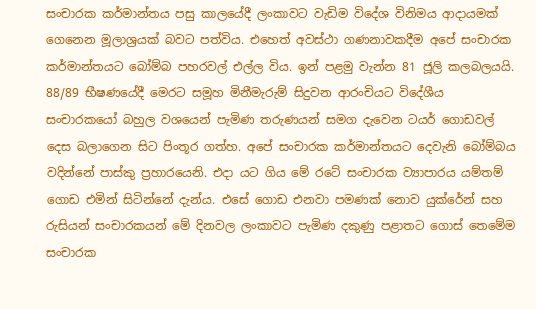සංචාරක කර්මාන්තය පසු කාලයේදී ලංකාවට වැඩිම විදේශ විනිමය ආදායමක් ගෙනෙන මූලාශ්‍රයක් බවට පත්විය. එහෙත් අවස්ථා ගණනාවකදීම අපේ සංචාරක කර්මාන්තයට බෝම්බ පහරවල් එල්ල විය. ඉන් පළමු වැන්න 81 ජූලි කලබලයයි. 88/89 භීෂණයේදී මෙරට සමූහ මිනීමැරුම් සිදුවන ආරංචියට විදේශීය සංචාරකයෝ බහුල වශයෙන් පැමිණ තරුණයන් සමග දැවෙන ටයර් ගොඩවල් දෙස බලාගෙන සිට පිංතූර ගත්හ. අපේ සංචාරක කර්මාන්තයට දෙවැනි බෝම්බය වදින්නේ පාස්කු ප්‍රහාරයෙනි. එදා යට ගිය මේ රටේ සංචාරක ව්‍යාපාරය යම්තම් ගොඩ එමින් සිටින්නේ දැන්ය. එසේ ගොඩ එනවා පමණක් නොව යුක්රේන් සහ රුසියන් සංචාරකයන් මේ දිනවල ලංකාවට පැමිණ දකුණු පළාතට ගොස් තෙමේම සංචාරක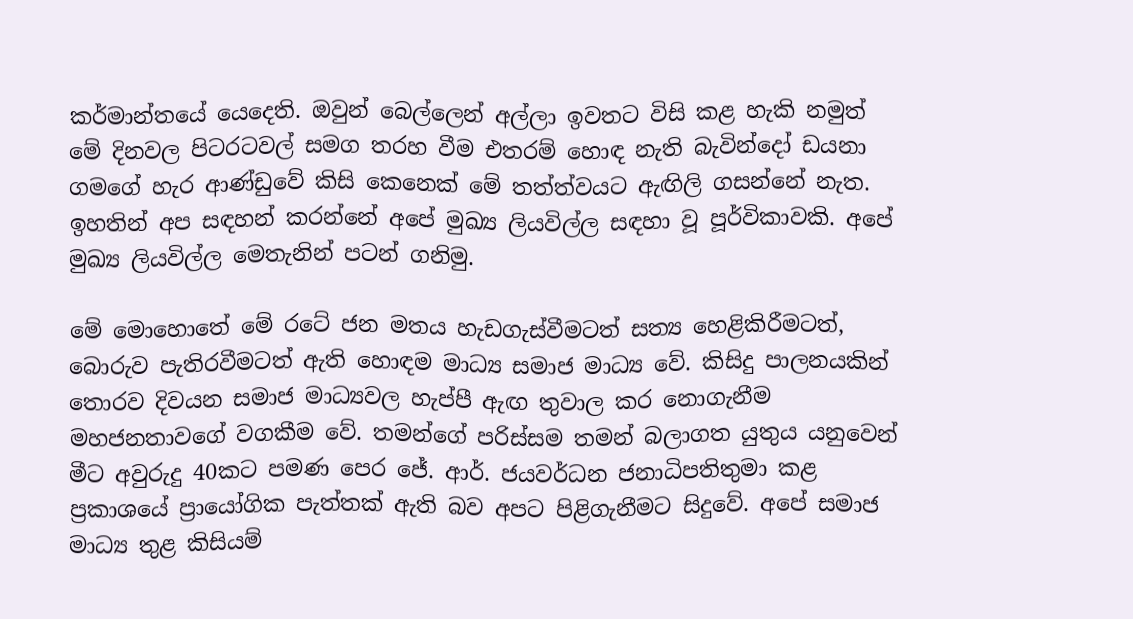කර්මාන්තයේ යෙදෙති. ඔවුන් බෙල්ලෙන් අල්ලා ඉවතට විසි කළ හැකි නමුත් මේ දිනවල පිටරටවල් සමග තරහ වීම එතරම් හොඳ නැති බැවින්දෝ ඩයනා ගමගේ හැර ආණ්ඩුවේ කිසි කෙනෙක් මේ තත්ත්වයට ඇඟිලි ගසන්නේ නැත. ඉහතින් අප සඳහන් කරන්නේ අපේ මුඛ්‍ය ලියවිල්ල සඳහා වූ පූර්විකාවකි. අපේ මුඛ්‍ය ලියවිල්ල මෙතැනින් පටන් ගනිමු.

මේ මොහොතේ මේ රටේ ජන මතය හැඩගැස්වීමටත් සත්‍ය හෙළිකිරීමටත්, බොරුව පැතිරවීමටත් ඇති හොඳම මාධ්‍ය සමාජ මාධ්‍ය වේ. කිසිදු පාලනයකින් තොරව දිවයන සමාජ මාධ්‍යවල හැප්පී ඇඟ තුවාල කර නොගැනීම මහජනතාවගේ වගකීම වේ. තමන්ගේ පරිස්සම තමන් බලාගත යුතුය යනුවෙන් මීට අවුරුදු 40කට පමණ පෙර ජේ. ආර්. ජයවර්ධන ජනාධිපතිතුමා කළ ප්‍රකාශයේ ප්‍රායෝගික පැත්තක් ඇති බව අපට පිළිගැනීමට සිදුවේ. අපේ සමාජ මාධ්‍ය තුළ කිසියම්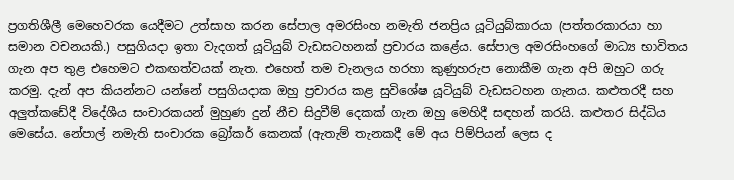ප්‍රගතිශීලී මෙහෙවරක යෙදීමට උත්සාහ කරන සේපාල අමරසිංහ නමැති ජනප්‍රිය යූටියුබ්කාරයා (පත්තරකාරයා හා සමාන වචනයකි.) පසුගියදා ඉතා වැදගත් යූටියුබ් වැඩසටහනක් ප්‍රචාරය කළේය. සේපාල අමරසිංහගේ මාධ්‍ය භාවිතය ගැන අප තුළ එහෙමට එකඟත්වයක් නැත. එහෙත් තම චැනලය හරහා කුණුහරුප නොකීම ගැන අපි ඔහුට ගරු කරමු. දැන් අප කියන්නට යන්නේ පසුගියදාක ඔහු ප්‍රචාරය කළ සුවිශේෂ යූටියුබ් වැඩසටහන ගැනය. කළුතරදී සහ අලුත්කඩේදී විදේශීය සංචාරකයන් මුහුණ දුන් නීච සිදුවීම් දෙකක් ගැන ඔහු මෙහිදී සඳහන් කරයි. කළුතර සිද්ධිය මෙසේය. නේපාල් නමැති සංචාරක බ්‍රෝකර් කෙනක් (ඇතැම් තැනකදී මේ අය පිම්පියන් ලෙස ද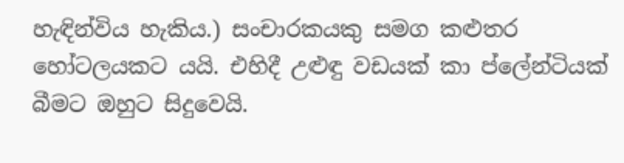හැඳින්විය හැකිය.) සංචාරකයකු සමග කළුතර හෝටලයකට යයි. එහිදී උළුඳු වඩයක් කා ප්ලේන්ටියක් බීමට ඔහුට සිදුවෙයි.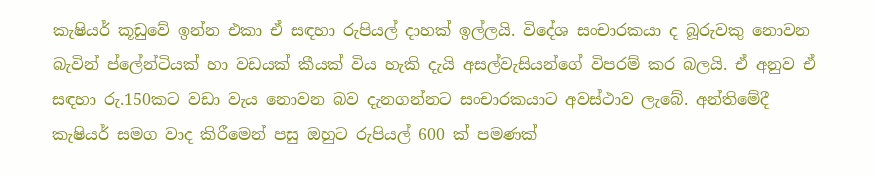කැෂියර් කූඩුවේ ඉන්න එකා ඒ සඳහා රුපියල් දාහක් ඉල්ලයි. විදේශ සංචාරකයා ද බූරුවකු නොවන බැවින් ප්ලේන්ටියක් හා වඩයක් කීයක් විය හැකි දැයි අසල්වැසියන්ගේ විපරම් කර බලයි. ඒ අනුව ඒ සඳහා රු.150කට වඩා වැය නොවන බව දැනගන්නට සංචාරකයාට අවස්ථාව ලැබේ. අන්තිමේදී කැෂියර් සමග වාද කිරීමෙන් පසු ඔහුට රුපියල් 600 ක් පමණක්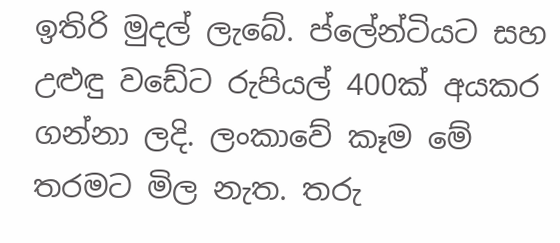ඉතිරි මුදල් ලැබේ. ප්ලේන්ටියට සහ උළුඳු වඩේට රුපියල් 400ක් අයකර ගන්නා ලදි. ලංකාවේ කෑම මේ තරමට මිල නැත. තරු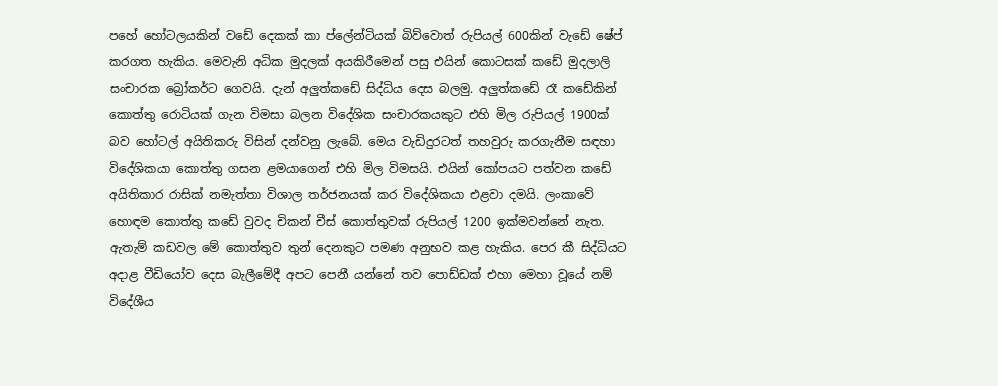පහේ හෝටලයකින් වඩේ දෙකක් කා ප්ලේන්ටියක් බිව්වොත් රුපියල් 600කින් වැඩේ ෂේප් කරගත හැකිය. මෙවැනි අධික මුදලක් අයකිරීමෙන් පසු එයින් කොටසක් කඩේ මුදලාලි සංචාරක බ්‍රෝකර්ට ගෙවයි. දැන් අලුත්කඩේ සිද්ධිය දෙස බලමු. අලුත්කඩේ රෑ කඩේකින් කොත්තු රොටියක් ගැන විමසා බලන විදේශික සංචාරකයකුට එහි මිල රුපියල් 1900ක් බව හෝටල් අයිතිකරු විසින් දන්වනු ලැබේ. මෙය වැඩිදුරටත් තහවුරු කරගැනීම සඳහා විදේශිකයා කොත්තු ගසන ළමයාගෙන් එහි මිල විමසයි. එයින් කෝපයට පත්වන කඩේ අයිතිකාර රාසික් නමැත්තා විශාල තර්ජනයක් කර විදේශිකයා එළවා දමයි. ලංකාවේ හොඳම කොත්තු කඩේ වුවද චිකන් චීස් කොත්තුවක් රුපියල් 1200 ඉක්මවන්නේ නැත. ඇතැම් කඩවල මේ කොත්තුව තුන් දෙනකුට පමණ අනුභව කළ හැකිය. පෙර කී සිද්ධියට අදාළ වීඩියෝව දෙස බැලීමේදී අපට පෙනී යන්නේ තව පොඩ්ඩක් එහා මෙහා වූයේ නම් විදේශීය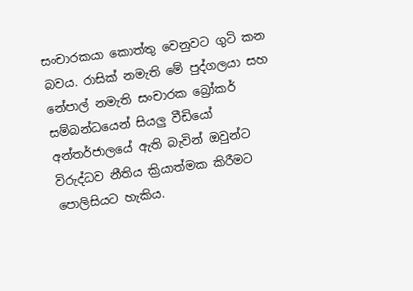සංචාරකයා කොත්තු වෙනුවට ගුටි කන බවය. රාසික් නමැති මේ පුද්ගලයා සහ නේපාල් නමැති සංචාරක බ්‍රෝකර් සම්බන්ධයෙන් සියලු වීඩියෝ අන්තර්ජාලයේ ඇති බැවින් ඔවුන්ට විරුද්ධව නීතිය ක්‍රියාත්මක කිරීමට පොලිසියට හැකිය.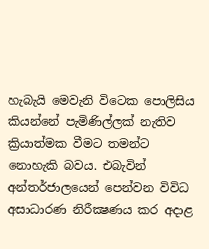හැබැයි මෙවැනි විටෙක පොලිසිය කියන්නේ පැමිණිල්ලක් නැතිව ක්‍රියාත්මක වීමට තමන්ට නොහැකි බවය. එබැවින් අන්තර්ජාලයෙන් පෙන්වන විවිධ අසාධාරණ නිරීක්‍ෂණය කර අදාළ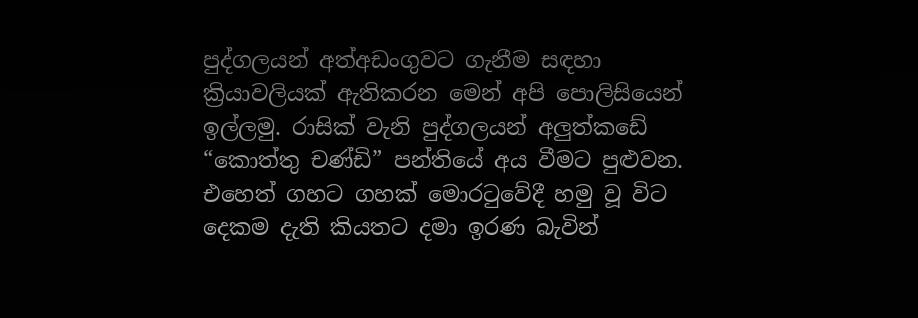පුද්ගලයන් අත්අඩංගුවට ගැනීම සඳහා ක්‍රියාවලියක් ඇතිකරන මෙන් අපි පොලිසියෙන් ඉල්ලමු. රාසික් වැනි පුද්ගලයන් අලුත්කඩේ “කොත්තු චණ්ඩි” පන්තියේ අය වීමට පුළුවන. එහෙත් ගහට ගහක් මොරටුවේදී හමු වූ විට දෙකම දැති කියතට දමා ඉරණ බැවින්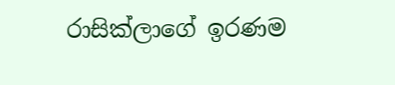රාසික්ලාගේ ඉරණම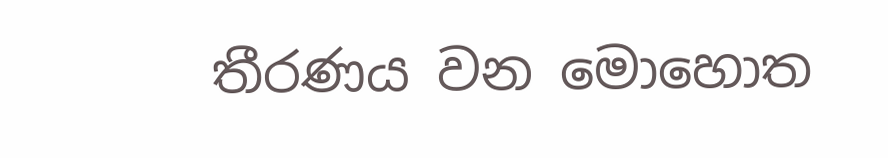තීරණය වන මොහොත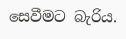සෙවීමට බැරිය.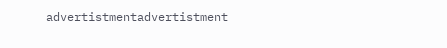advertistmentadvertistment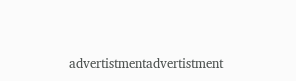advertistmentadvertistment